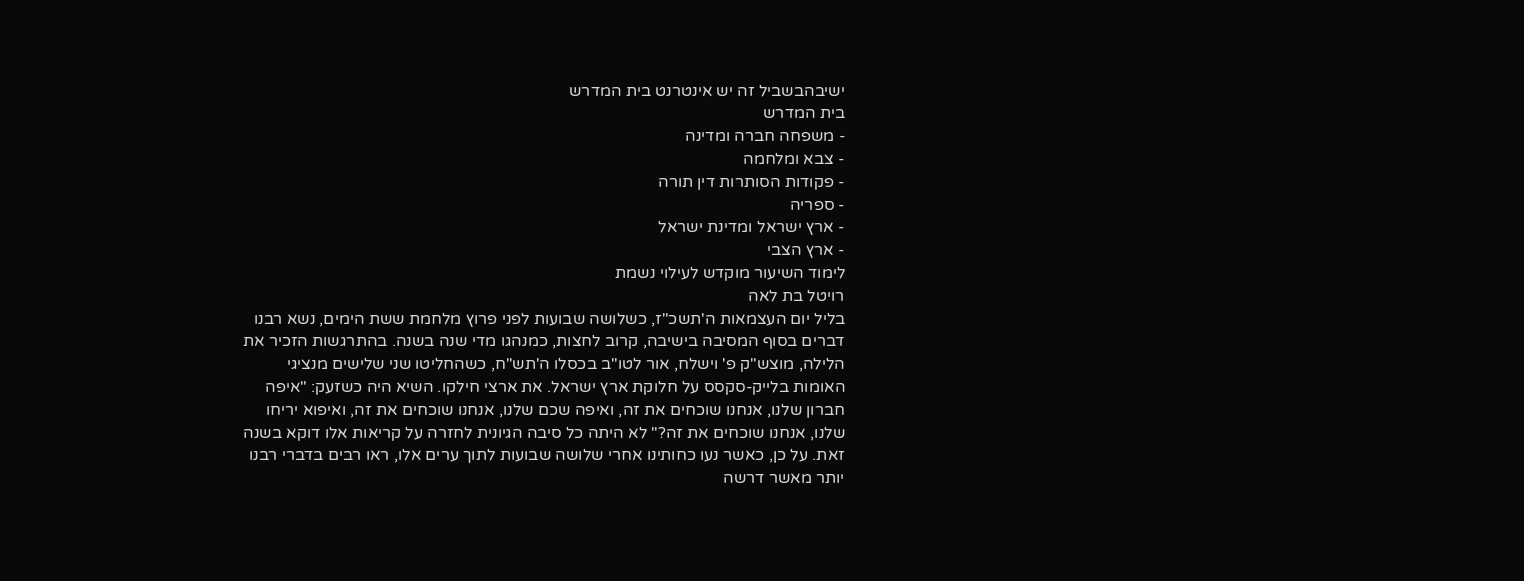ישיבהבשביל זה יש אינטרנט בית המדרש
בית המדרש
- משפחה חברה ומדינה
- צבא ומלחמה
- פקודות הסותרות דין תורה
- ספריה
- ארץ ישראל ומדינת ישראל
- ארץ הצבי
לימוד השיעור מוקדש לעילוי נשמת
רויטל בת לאה
בליל יום העצמאות ה'תשכ"ז, כשלושה שבועות לפני פרוץ מלחמת ששת הימים, נשא רבנו דברים בסוף המסיבה בישיבה, קרוב לחצות, כמנהגו מדי שנה בשנה. בהתרגשות הזכיר את הלילה, מוצש"ק פ' וישלח, אור לטו"ב בכסלו ה'תש"ח, כשהחליטו שני שלישים מנציגי האומות בלייק-סקסס על חלוקת ארץ ישראל. את ארצי חילקו. השיא היה כשזעק: "איפה חברון שלנו, אנחנו שוכחים את זה, ואיפה שכם שלנו, אנחנו שוכחים את זה, ואיפוא יריחו שלנו, אנחנו שוכחים את זה?" לא היתה כל סיבה הגיונית לחזרה על קריאות אלו דוקא בשנה זאת. על כן, כאשר נעו כחותינו אחרי שלושה שבועות לתוך ערים אלו, ראו רבים בדברי רבנו יותר מאשר דרשה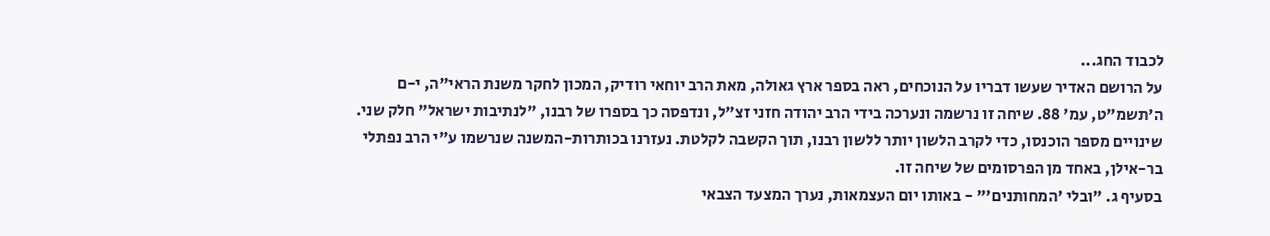לכבוד החג...
על הרושם האדיר שעשו דבריו על הנוכחים, ראה בספר ארץ גאולה, מאת הרב יוחאי רודיק, המכון לחקר משנת הראי"ה, י-ם ה'תשמ"ט, עמ' 88. שיחה זו נרשמה ונערכה בידי הרב יהודה חזני זצ"ל, ונדפסה כך בספרו של רבנו, "לנתיבות ישראל" חלק שני. שינויים מספר הוכנסו, כדי לקרב הלשון יותר ללשון רבנו, תוך הקשבה לקלטת. נעזרנו בכותרות-המשנה שנרשמו ע"י הרב נפתלי בר-אילן, באחד מן הפרסומים של שיחה זו.
בסעיף ג. "ובלי 'המחותנים'" - באותו יום העצמאות, נערך המצעד הצבאי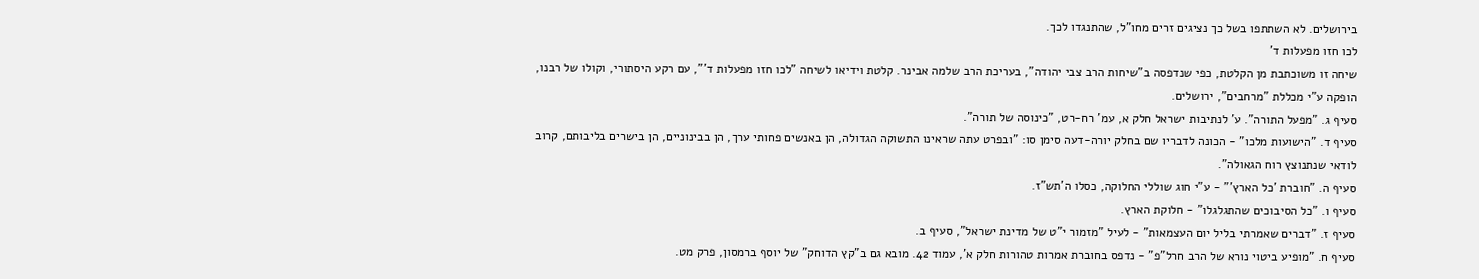בירושלים. לא השתתפו בשל כך נציגים זרים מחו"ל, שהתנגדו לכך.
לכו חזו מפעלות ד'
שיחה זו משוכתבת מן הקלטת, כפי שנדפסה ב"שיחות הרב צבי יהודה", בעריכת הרב שלמה אבינר. קלטת וידיאו לשיחה "לכו חזו מפעלות ד'", עם רקע היסתורי, וקולו של רבנו, הופקה ע"י מכללת "מרחבים", ירושלים.
סעיף ג. "מפעל התורה". ע' לנתיבות ישראל חלק א, עמ' רח-רט, "כינוסה של תורה".
סעיף ד. "הישועות מלכו" - הכונה לדבריו שם בחלק יורה-דעה סימן סו: "ובפרט עתה שראינו התשוקה הגדולה, הן באנשים פחותי ערך, הן בבינוניים, הן בישרים בליבותם, קרוב לודאי שנתנוצץ רוח הגאולה".
סעיף ה. "חוברת 'כל הארץ'" - ע"י חוג שוללי החלוקה, כסלו ה'תש"ז.
סעיף ו. "כל הסיבוכים שהתגלגלו" - חלוקת הארץ.
סעיף ז. "דברים שאמרתי בליל יום העצמאות" - לעיל "מזמור י"ט של מדינת ישראל", סעיף ב.
סעיף ח. "מופיע ביטוי נורא של הרב חרל"פ" - נדפס בחוברת אמרות טהורות חלק א', עמוד 42. מובא גם ב"קץ הדוחק" של יוסף ברמסון, פרק מט.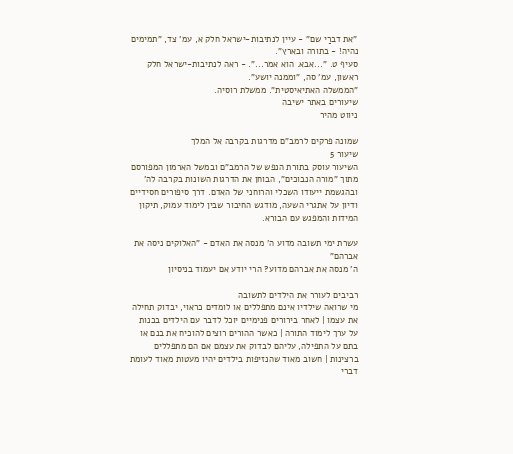"את דברַי שם" - עיין לנתיבות-ישראל חלק א, עמ' צד, "תמימים נהיה! - בתורה ובארץ".
סעיף ט. "...אבא. הוא אמר...". - ראה לנתיבות-ישראל חלק ראשון, עמ' סה, "וממנה יושע".
"הממשלה האתיאיסטית". ממשלת רוסיה.
שיעורים באתר ישיבה
ניווט מהיר

שמונה פרקים לרמב"ם מדרגות בקרבה אל המלך
שיעור 5
השיעור עוסק בתורת הנפש של הרמב"ם ובמשל הארמון המפורסם מתוך "מורה הנבוכים", הבוחן את הדרגות השונות בקרבה לה' ובהגשמת ייעודו השכלי והרוחני של האדם. דרך סיפורים חסידיים ודיון על אתגרי השעה, מודגש החיבור שבין לימוד עמוק, תיקון המידות והמפגש עם הבורא.

עשרת ימי תשובה מדוע ה' מנסה את האדם - "האלוקים ניסה את אברהם"
ה' מנסה את אברהם מדוע? הרי יודע אם יעמוד בניסיון

רביבים לעורר את הילדים לתשובה
מי שרואה שילדיו אינם מתפללים או לומדים כראוי, יבדוק תחילה את עצמו | לאחר בירורים פנימיים יוכל לדבר עם הילדים בכנות על ערך לימוד התורה | כאשר ההורים רוצים להוכיח את בנם או בתם על התפילה, עליהם לבדוק את עצמם אם הם מתפללים ברצינות | חשוב מאוד שהנזיפות בילדים יהיו מעטות מאוד לעומת דברי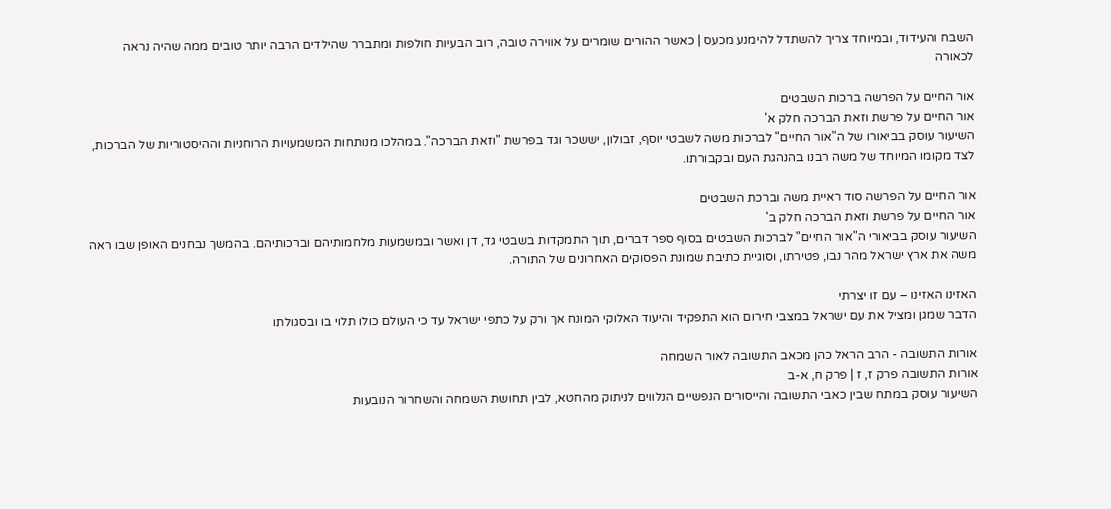השבח והעידוד, ובמיוחד צריך להשתדל להימנע מכעס | כאשר ההורים שומרים על אווירה טובה, רוב הבעיות חולפות ומתברר שהילדים הרבה יותר טובים ממה שהיה נראה לכאורה

אור החיים על הפרשה ברכות השבטים
אור החיים על פרשת וזאת הברכה חלק א'
השיעור עוסק בביאורו של ה"אור החיים" לברכות משה לשבטי יוסף, זבולון, יששכר וגד בפרשת "וזאת הברכה". במהלכו מנותחות המשמעויות הרוחניות וההיסטוריות של הברכות, לצד מקומו המיוחד של משה רבנו בהנהגת העם ובקבורתו.

אור החיים על הפרשה סוד ראיית משה וברכת השבטים
אור החיים על פרשת וזאת הברכה חלק ב'
השיעור עוסק בביאורי ה"אור החיים" לברכות השבטים בסוף ספר דברים, תוך התמקדות בשבטי גד, דן ואשר ובמשמעות מלחמותיהם וברכותיהם. בהמשך נבחנים האופן שבו ראה משה את ארץ ישראל מהר נבו, פטירתו, וסוגיית כתיבת שמונת הפסוקים האחרונים של התורה.

האזינו האזינו – עם זו יצרתי
הדבר שמגן ומציל את עם ישראל במצבי חירום הוא התפקיד והיעוד האלוקי המונח אך ורק על כתפי ישראל עד כי העולם כולו תלוי בו ובסגולתו

אורות התשובה - הרב הראל כהן מכאב התשובה לאור השמחה
אורות התשובה פרק ז, ז | פרק ח, א-ב
השיעור עוסק במתח שבין כאבי התשובה והייסורים הנפשיים הנלווים לניתוק מהחטא, לבין תחושת השמחה והשחרור הנובעות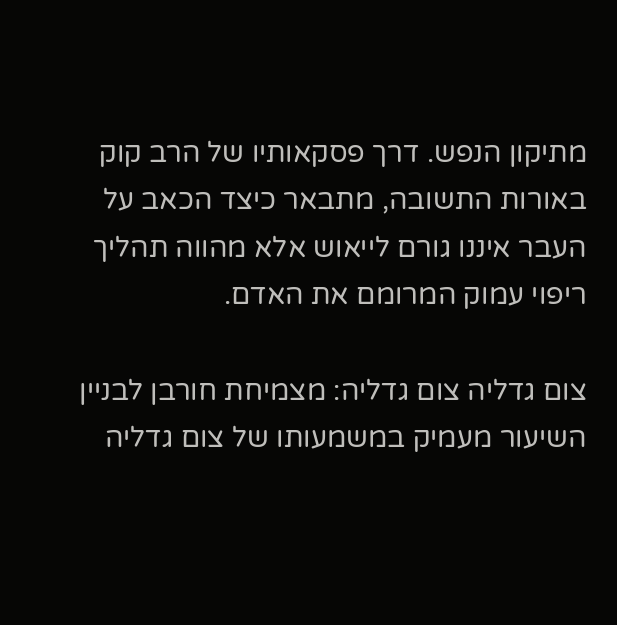מתיקון הנפש. דרך פסקאותיו של הרב קוק באורות התשובה, מתבאר כיצד הכאב על העבר איננו גורם לייאוש אלא מהווה תהליך ריפוי עמוק המרומם את האדם.

צום גדליה צום גדליה: מצמיחת חורבן לבניין
השיעור מעמיק במשמעותו של צום גדליה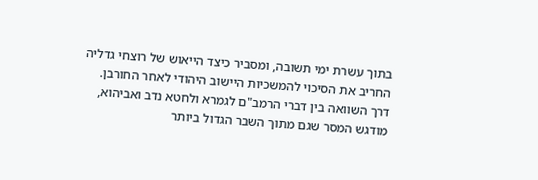בתוך עשרת ימי תשובה, ומסביר כיצד הייאוש של רוצחי גדליה החריב את הסיכוי להמשכיות היישוב היהודי לאחר החורבן. דרך השוואה בין דברי הרמב"ם לגמרא ולחטא נדב ואביהוא, מודגש המסר שגם מתוך השבר הגדול ביותר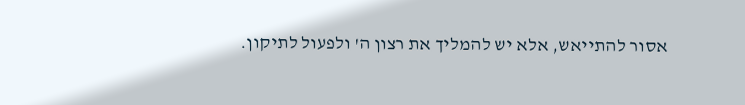אסור להתייאש, אלא יש להמליך את רצון ה' ולפעול לתיקון.